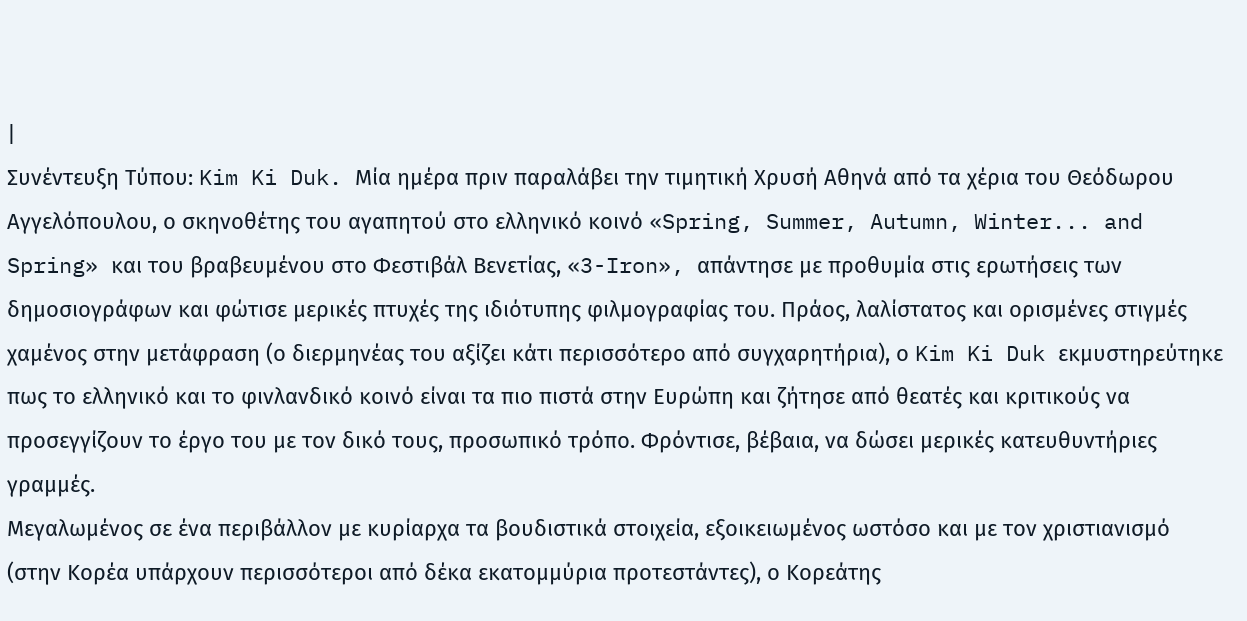|
Συνέντευξη Τύπου: Kim Ki Duk. Μία ημέρα πριν παραλάβει την τιμητική Χρυσή Αθηνά από τα χέρια του Θεόδωρου Αγγελόπουλου, ο σκηνοθέτης του αγαπητού στο ελληνικό κοινό «Spring, Summer, Autumn, Winter... and Spring» και του βραβευμένου στο Φεστιβάλ Βενετίας, «3-Iron», απάντησε με προθυμία στις ερωτήσεις των δημοσιογράφων και φώτισε μερικές πτυχές της ιδιότυπης φιλμογραφίας του. Πράος, λαλίστατος και ορισμένες στιγμές χαμένος στην μετάφραση (ο διερμηνέας του αξίζει κάτι περισσότερο από συγχαρητήρια), ο Kim Ki Duk εκμυστηρεύτηκε πως το ελληνικό και το φινλανδικό κοινό είναι τα πιο πιστά στην Ευρώπη και ζήτησε από θεατές και κριτικούς να προσεγγίζουν το έργο του με τον δικό τους, προσωπικό τρόπο. Φρόντισε, βέβαια, να δώσει μερικές κατευθυντήριες γραμμές.
Μεγαλωμένος σε ένα περιβάλλον με κυρίαρχα τα βουδιστικά στοιχεία, εξοικειωμένος ωστόσο και με τον χριστιανισμό (στην Κορέα υπάρχουν περισσότεροι από δέκα εκατομμύρια προτεστάντες), ο Κορεάτης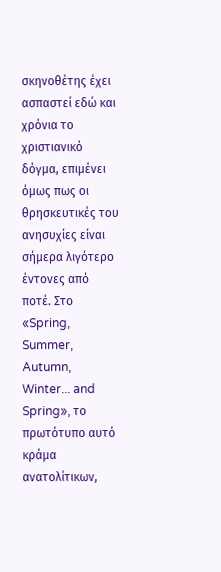σκηνοθέτης έχει ασπαστεί εδώ και χρόνια το χριστιανικό δόγμα, επιμένει όμως πως οι θρησκευτικές του ανησυχίες είναι σήμερα λιγότερο έντονες από ποτέ. Στο «Spring, Summer, Autumn, Winter... and Spring», το πρωτότυπο αυτό κράμα ανατολίτικων,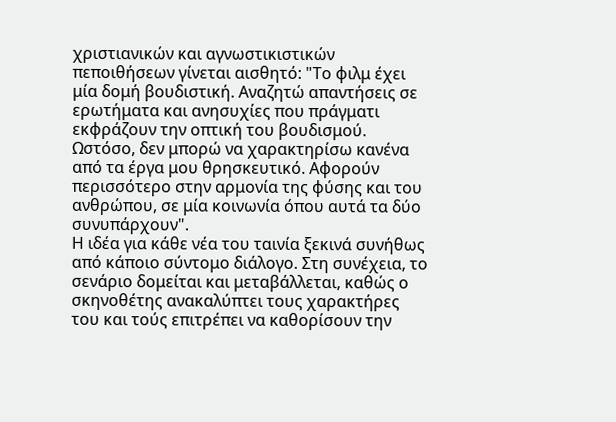χριστιανικών και αγνωστικιστικών πεποιθήσεων γίνεται αισθητό: "Το φιλμ έχει μία δομή βουδιστική. Αναζητώ απαντήσεις σε ερωτήματα και ανησυχίες που πράγματι εκφράζουν την οπτική του βουδισμού. Ωστόσο, δεν μπορώ να χαρακτηρίσω κανένα από τα έργα μου θρησκευτικό. Αφορούν περισσότερο στην αρμονία της φύσης και του ανθρώπου, σε μία κοινωνία όπου αυτά τα δύο συνυπάρχουν".
Η ιδέα για κάθε νέα του ταινία ξεκινά συνήθως από κάποιο σύντομο διάλογο. Στη συνέχεια, το σενάριο δομείται και μεταβάλλεται, καθώς ο σκηνοθέτης ανακαλύπτει τους χαρακτήρες του και τούς επιτρέπει να καθορίσουν την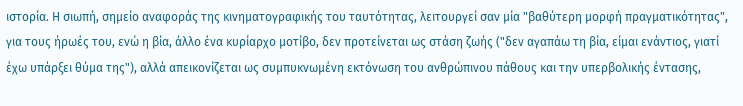ιστορία. Η σιωπή, σημείο αναφοράς της κινηματογραφικής του ταυτότητας, λειτουργεί σαν μία "βαθύτερη μορφή πραγματικότητας", για τους ήρωές του, ενώ η βία, άλλο ένα κυρίαρχο μοτίβο, δεν προτείνεται ως στάση ζωής ("δεν αγαπάω τη βία, είμαι ενάντιος, γιατί έχω υπάρξει θύμα της"), αλλά απεικονίζεται ως συμπυκνωμένη εκτόνωση του ανθρώπινου πάθους και την υπερβολικής έντασης,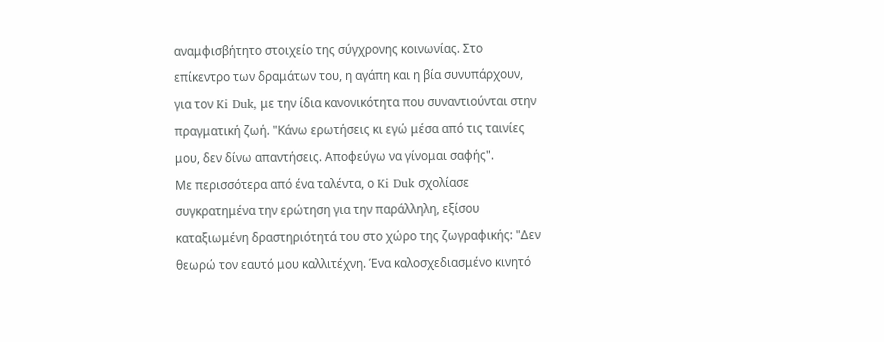αναμφισβήτητο στοιχείο της σύγχρονης κοινωνίας. Στο επίκεντρο των δραμάτων του, η αγάπη και η βία συνυπάρχουν, για τον Ki Duk, με την ίδια κανονικότητα που συναντιούνται στην πραγματική ζωή. "Κάνω ερωτήσεις κι εγώ μέσα από τις ταινίες μου, δεν δίνω απαντήσεις. Αποφεύγω να γίνομαι σαφής".
Με περισσότερα από ένα ταλέντα, ο Ki Duk σχολίασε συγκρατημένα την ερώτηση για την παράλληλη, εξίσου καταξιωμένη δραστηριότητά του στο χώρο της ζωγραφικής: "Δεν θεωρώ τον εαυτό μου καλλιτέχνη. Ένα καλοσχεδιασμένο κινητό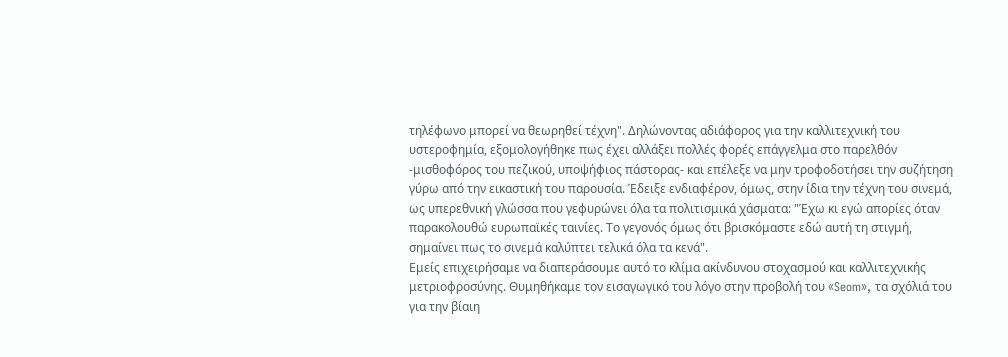τηλέφωνο μπορεί να θεωρηθεί τέχνη". Δηλώνοντας αδιάφορος για την καλλιτεχνική του υστεροφημία, εξομολογήθηκε πως έχει αλλάξει πολλές φορές επάγγελμα στο παρελθόν -μισθοφόρος του πεζικού, υποψήφιος πάστορας- και επέλεξε να μην τροφοδοτήσει την συζήτηση γύρω από την εικαστική του παρουσία. Έδειξε ενδιαφέρον, όμως, στην ίδια την τέχνη του σινεμά, ως υπερεθνική γλώσσα που γεφυρώνει όλα τα πολιτισμικά χάσματα: "Έχω κι εγώ απορίες όταν παρακολουθώ ευρωπαϊκές ταινίες. Το γεγονός όμως ότι βρισκόμαστε εδώ αυτή τη στιγμή, σημαίνει πως το σινεμά καλύπτει τελικά όλα τα κενά".
Εμείς επιχειρήσαμε να διαπεράσουμε αυτό το κλίμα ακίνδυνου στοχασμού και καλλιτεχνικής μετριοφροσύνης. Θυμηθήκαμε τον εισαγωγικό του λόγο στην προβολή του «Seom», τα σχόλιά του για την βίαιη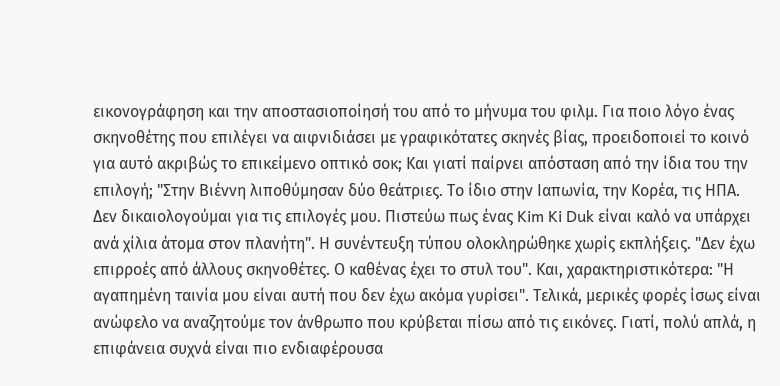εικονογράφηση και την αποστασιοποίησή του από το μήνυμα του φιλμ. Για ποιο λόγο ένας σκηνοθέτης που επιλέγει να αιφνιδιάσει με γραφικότατες σκηνές βίας, προειδοποιεί το κοινό για αυτό ακριβώς το επικείμενο οπτικό σοκ; Και γιατί παίρνει απόσταση από την ίδια του την επιλογή; "Στην Βιέννη λιποθύμησαν δύο θεάτριες. Το ίδιο στην Ιαπωνία, την Κορέα, τις ΗΠΑ. Δεν δικαιολογούμαι για τις επιλογές μου. Πιστεύω πως ένας Kim Ki Duk είναι καλό να υπάρχει ανά χίλια άτομα στον πλανήτη". Η συνέντευξη τύπου ολοκληρώθηκε χωρίς εκπλήξεις. "Δεν έχω επιρροές από άλλους σκηνοθέτες. Ο καθένας έχει το στυλ του". Και, χαρακτηριστικότερα: "Η αγαπημένη ταινία μου είναι αυτή που δεν έχω ακόμα γυρίσει". Τελικά, μερικές φορές ίσως είναι ανώφελο να αναζητούμε τον άνθρωπο που κρύβεται πίσω από τις εικόνες. Γιατί, πολύ απλά, η επιφάνεια συχνά είναι πιο ενδιαφέρουσα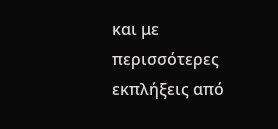και με περισσότερες εκπλήξεις από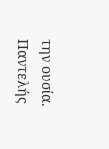την ουσία. Παντελής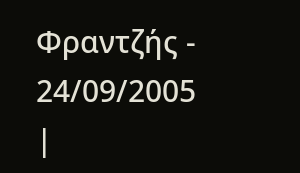Φραντζής - 24/09/2005
|